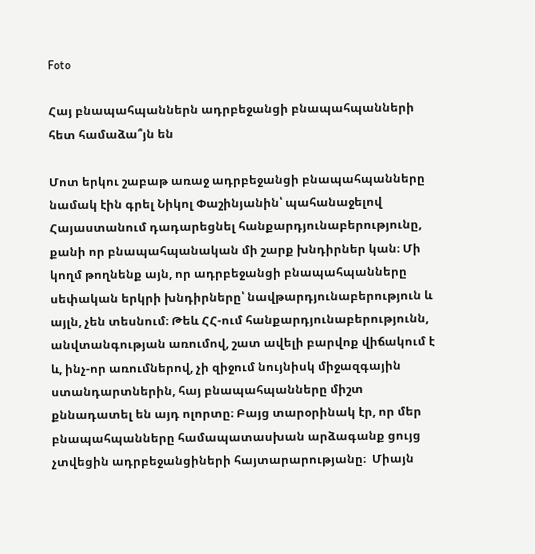Foto

Հայ բնապահպաններն ադրբեջանցի բնապահպանների հետ համաձա՞յն են

Մոտ երկու շաբաթ առաջ ադրբեջանցի բնապահպանները նամակ էին գրել Նիկոլ Փաշինյանին՝ պահանաջելով Հայաստանում դադարեցնել հանքարդյունաբերությունը, քանի որ բնապահպանական մի շարք խնդիրներ կան։ Մի կողմ թողնենք այն, որ ադրբեջանցի բնապահպանները սեփական երկրի խնդիրները՝ նավթարդյունաբերություն և այլն, չեն տեսնում։ Թեև ՀՀ-ում հանքարդյունաբերությունն, անվտանգության առումով, շատ ավելի բարվոք վիճակում է և, ինչ-որ առումներով, չի զիջում նույնիսկ միջազգային ստանդարտներին, հայ բնապահպանները միշտ քննադատել են այդ ոլորտը։ Բայց տարօրինակ էր, որ մեր բնապահպանները համապատասխան արձագանք ցույց չտվեցին ադրբեջանցիների հայտարարությանը։  Միայն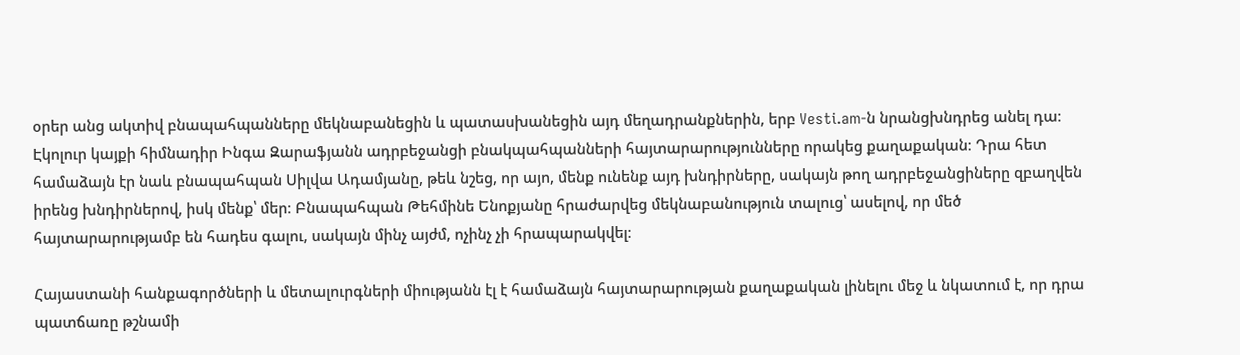օրեր անց ակտիվ բնապահպանները մեկնաբանեցին և պատասխանեցին այդ մեղադրանքներին, երբ Vesti.am-ն նրանցխնդրեց անել դա։ Էկոլուր կայքի հիմնադիր Ինգա Զարաֆյանն ադրբեջանցի բնակպահպանների հայտարարությունները որակեց քաղաքական։ Դրա հետ համաձայն էր նաև բնապահպան Սիլվա Ադամյանը, թեև նշեց, որ այո, մենք ունենք այդ խնդիրները, սակայն թող ադրբեջանցիները զբաղվեն իրենց խնդիրներով, իսկ մենք՝ մեր։ Բնապահպան Թեհմինե Ենոքյանը հրաժարվեց մեկնաբանություն տալուց՝ ասելով, որ մեծ հայտարարությամբ են հադես գալու, սակայն մինչ այժմ, ոչինչ չի հրապարակվել։

Հայաստանի հանքագործների և մետալուրգների միությանն էլ է համաձայն հայտարարության քաղաքական լինելու մեջ և նկատում է, որ դրա պատճառը թշնամի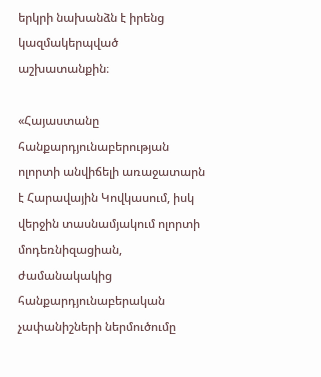երկրի նախանձն է իրենց կազմակերպված աշխատանքին։

«Հայաստանը հանքարդյունաբերության ոլորտի անվիճելի առաջատարն է Հարավային Կովկասում, իսկ վերջին տասնամյակում ոլորտի մոդեռնիզացիան, ժամանակակից հանքարդյունաբերական չափանիշների ներմուծումը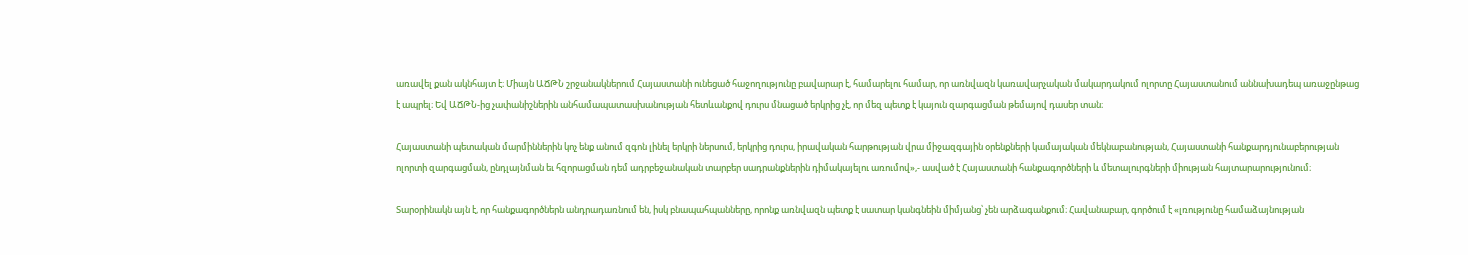առավել քան ակնհայտ է։ Միայն ԱՃԹՆ շրջանակներում Հայաստանի ունեցած հաջողությունը բավարար է, համարելու համար, որ առնվազն կառավարչական մակարդակում ոլորտը Հայաստանում աննախադեպ առաջընթաց է ապրել։ Եվ ԱՃԹՆ-ից չափանիշներին անհամապատասխանության հետևանքով դուրս մնացած երկրից չէ, որ մեզ պետք է կայուն զարգացման թեմայով դասեր տան։

Հայաստանի պետական մարմիններին կոչ ենք անում զգոն լինել երկրի ներսում, երկրից դուրս, իրավական հարթության վրա միջազգային օրենքների կամայական մեկնաբանության, Հայաստանի հանքարդյունաբերության ոլորտի զարգացման, ընդլայնման եւ հզորացման դեմ ադրբեջանական տարբեր սադրանքներին դիմակայելու առումով»,- ասված է Հայաստանի հանքագործների և մետալուրգների միության հայտարարությունում։

Տարօրինակն այն է, որ հանքագործներն անդրադառնում են, իսկ բնապահպանները, որոնք առնվազն պետք է սատար կանգնեին միմյանց՝ չեն արձագանքում։ Հավանաբար, գործում է «լռությունը համաձայնության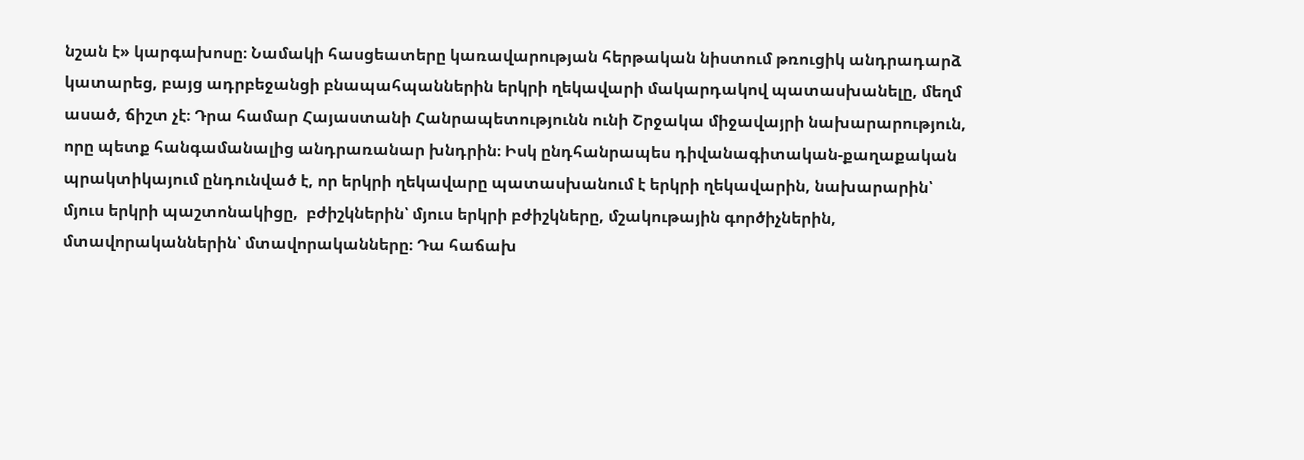նշան է» կարգախոսը։ Նամակի հասցեատերը կառավարության հերթական նիստում թռուցիկ անդրադարձ կատարեց, բայց ադրբեջանցի բնապահպաններին երկրի ղեկավարի մակարդակով պատասխանելը, մեղմ ասած, ճիշտ չէ։ Դրա համար Հայաստանի Հանրապետությունն ունի Շրջակա միջավայրի նախարարություն, որը պետք հանգամանալից անդրառանար խնդրին։ Իսկ ընդհանրապես դիվանագիտական-քաղաքական պրակտիկայում ընդունված է, որ երկրի ղեկավարը պատասխանում է երկրի ղեկավարին, նախարարին՝ մյուս երկրի պաշտոնակիցը,  բժիշկներին՝ մյուս երկրի բժիշկները, մշակութային գործիչներին, մտավորականներին՝ մտավորականները։ Դա հաճախ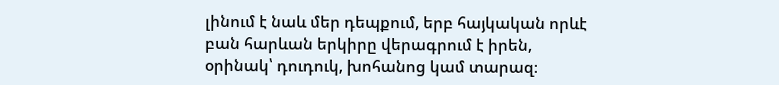լինում է նաև մեր դեպքում, երբ հայկական որևէ բան հարևան երկիրը վերագրում է իրեն, օրինակ՝ դուդուկ, խոհանոց կամ տարազ։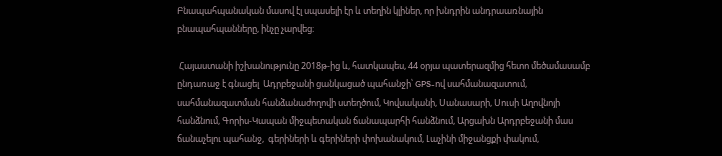Բնապահպանական մասով էլ սպասելի էր և տեղին կլիներ, որ խնդրին անդրաառնային բնապահպանները, ինչը չարվեց։

 Հայաստանի իշխանությունը 2018թ-ից և, հատկապես, 44 օրյա պատերազմից հետո մեծամասամբ ընդառաջ է գնացել  Ադրբեջանի ցանկացած պահանջի՝ GPS-ով սահմանազատում, սահմանազատման հանձանաժողովի ստեղծում, Կովսականի, Սանասարի, Սուսի Աղովնոյի հանձնում, Գորիս-Կապան միջպետական ճանապարհի հանձնում, Արցախն Արդրբեջանի մաս ճանաչելու պահանջ,  գերիների և գերիների փոխանակում, Լաչինի միջանցքի փակում,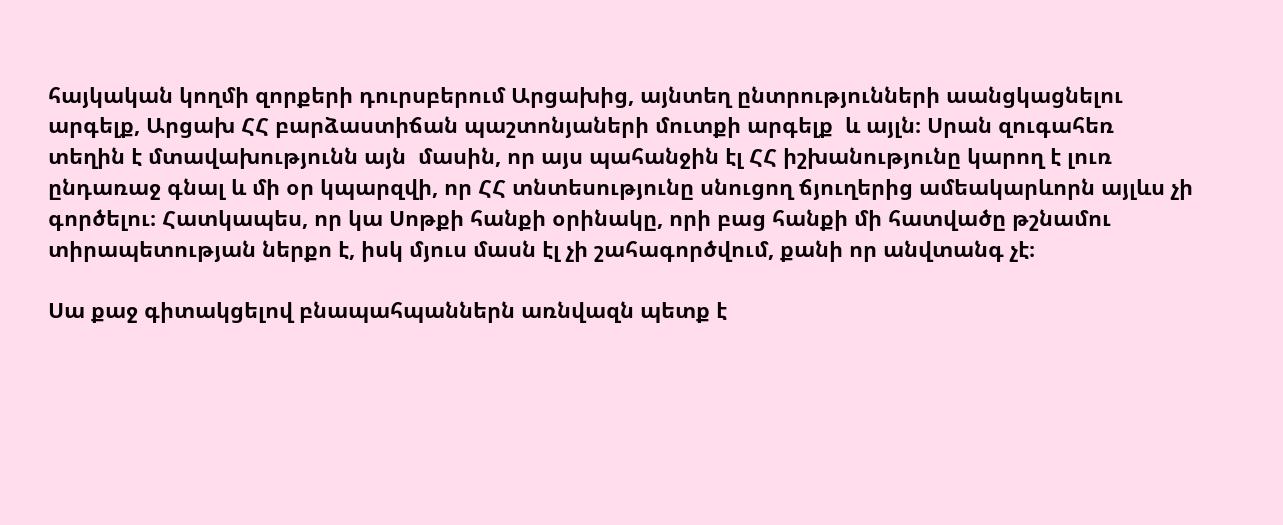հայկական կողմի զորքերի դուրսբերում Արցախից, այնտեղ ընտրությունների աանցկացնելու արգելք, Արցախ ՀՀ բարձաստիճան պաշտոնյաների մուտքի արգելք  և այլն։ Սրան զուգահեռ տեղին է մտավախությունն այն  մասին, որ այս պահանջին էլ ՀՀ իշխանությունը կարող է լուռ ընդառաջ գնալ և մի օր կպարզվի, որ ՀՀ տնտեսությունը սնուցող ճյուղերից ամեակարևորն այլևս չի գործելու։ Հատկապես, որ կա Սոթքի հանքի օրինակը, որի բաց հանքի մի հատվածը թշնամու տիրապետության ներքո է, իսկ մյուս մասն էլ չի շահագործվում, քանի որ անվտանգ չէ։

Սա քաջ գիտակցելով բնապահպաններն առնվազն պետք է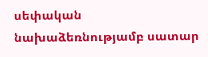սեփական նախաձեռնությամբ սատար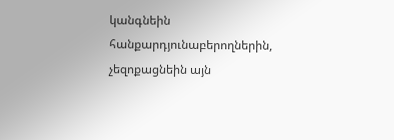կանգնեին հանքարդյունաբերողներին, չեզոքացնեին այն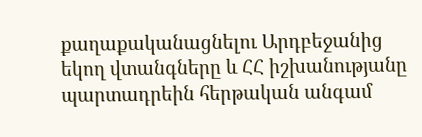քաղաքականացնելու Արդբեջանից եկող վտանգները և ՀՀ իշխանությանը պարտադրեին հերթական անգամ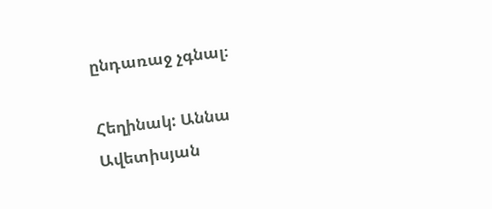ընդառաջ չգնալ։

Հեղինակ: Աննա Ավետիսյան